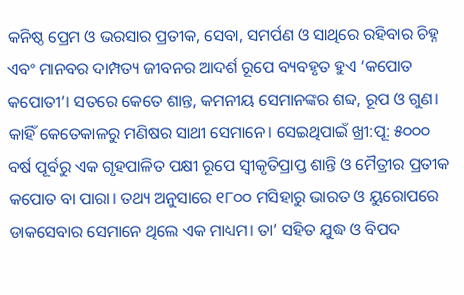କନିଷ୍ଠ ପ୍ରେମ ଓ ଭରସାର ପ୍ରତୀକ, ସେବା, ସମର୍ପଣ ଓ ସାଥିରେ ରହିବାର ଚିହ୍ନ ଏବଂ ମାନବର ଦାମ୍ପତ୍ୟ ଜୀବନର ଆଦର୍ଶ ରୂପେ ବ୍ୟବହୃତ ହୁଏ ‘କପୋତ କପୋତୀ’। ସତରେ କେତେ ଶାନ୍ତ, କମନୀୟ ସେମାନଙ୍କର ଶବ୍ଦ, ରୂପ ଓ ଗୁଣ। କାହିଁ କେତେକାଳରୁ ମଣିଷର ସାଥୀ ସେମାନେ। ସେଇଥିପାଇଁ ଖ୍ରୀ:ପୂ: ୫୦୦୦ ବର୍ଷ ପୂର୍ବରୁ ଏକ ଗୃହପାଳିତ ପକ୍ଷୀ ରୂପେ ସ୍ବୀକୃତିପ୍ରାପ୍ତ ଶାନ୍ତି ଓ ମୈତ୍ରୀର ପ୍ରତୀକ କପୋତ ବା ପାରା। ତଥ୍ୟ ଅନୁସାରେ ୧୮୦୦ ମସିହାରୁ ଭାରତ ଓ ୟୁରୋପରେ ଡାକସେବାର ସେମାନେ ଥିଲେ ଏକ ମାଧ୍ୟମ। ତା’ ସହିତ ଯୁଦ୍ଧ ଓ ବିପଦ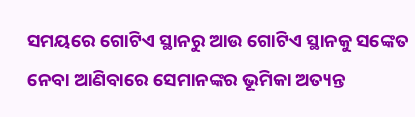ସମୟରେ ଗୋଟିଏ ସ୍ଥାନରୁ ଆଉ ଗୋଟିଏ ସ୍ଥାନକୁ ସଙ୍କେତ ନେବା ଆଣିବାରେ ସେମାନଙ୍କର ଭୂମିକା ଅତ୍ୟନ୍ତ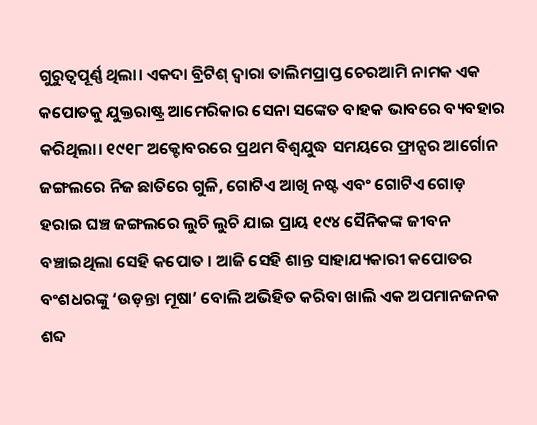ଗୁରୁତ୍ୱପୂର୍ଣ୍ଣ ଥିଲା। ଏକଦା ବ୍ରିଟିଶ୍ ଦ୍ୱାରା ତାଲିମପ୍ରାପ୍ତ ଚେରଆମି ନାମକ ଏକ କପୋତକୁ ଯୁକ୍ତରାଷ୍ଟ୍ର ଆମେରିକାର ସେନା ସଙ୍କେତ ବାହକ ଭାବରେ ବ୍ୟବହାର କରିଥିଲା। ୧୯୧୮ ଅକ୍ଟୋବରରେ ପ୍ରଥମ ବିଶ୍ୱଯୁଦ୍ଧ ସମୟରେ ଫ୍ରାନ୍ସର ଆର୍ଗୋନ ଜଙ୍ଗଲରେ ନିଜ ଛାତିରେ ଗୁଳି, ଗୋଟିଏ ଆଖି ନଷ୍ଟ ଏବଂ ଗୋଟିଏ ଗୋଡ଼ ହରାଇ ଘଞ୍ଚ ଜଙ୍ଗଲରେ ଲୁଚି ଲୁଚି ଯାଇ ପ୍ରାୟ ୧୯୪ ସୈନିକଙ୍କ ଜୀବନ ବଞ୍ଚାଇଥିଲା ସେହି କପୋତ । ଆଜି ସେହି ଶାନ୍ତ ସାହାଯ୍ୟକାରୀ କପୋତର ବଂଶଧରଙ୍କୁ ‘ଉଡ଼ନ୍ତା ମୂଷା’ ବୋଲି ଅଭିହିତ କରିବା ଖାଲି ଏକ ଅପମାନଜନକ ଶବ୍ଦ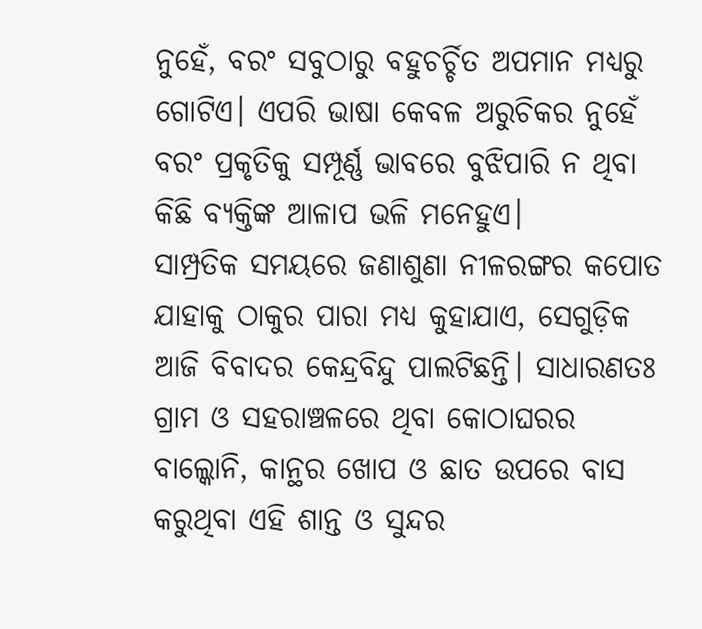ନୁହେଁ, ବରଂ ସବୁଠାରୁ ବହୁଚର୍ଚ୍ଚିତ ଅପମାନ ମଧ୍ୟରୁ ଗୋଟିଏ। ଏପରି ଭାଷା କେବଳ ଅରୁଚିକର ନୁହେଁ ବରଂ ପ୍ରକୃତିକୁ ସମ୍ପୂର୍ଣ୍ଣ ଭାବରେ ବୁଝିପାରି ନ ଥିବା କିଛି ବ୍ୟକ୍ତିଙ୍କ ଆଳାପ ଭଳି ମନେହୁଏ।
ସାମ୍ପ୍ରତିକ ସମୟରେ ଜଣାଶୁଣା ନୀଳରଙ୍ଗର କପୋତ ଯାହାକୁ ଠାକୁର ପାରା ମଧ୍ୟ କୁହାଯାଏ, ସେଗୁଡ଼ିକ ଆଜି ବିବାଦର କେନ୍ଦ୍ରବିନ୍ଦୁ ପାଲଟିଛନ୍ତି। ସାଧାରଣତଃ ଗ୍ରାମ ଓ ସହରାଞ୍ଚଳରେ ଥିବା କୋଠାଘରର ବାଲ୍କୋନି, କାନ୍ଥର ଖୋପ ଓ ଛାତ ଉପରେ ବାସ କରୁଥିବା ଏହି ଶାନ୍ତ ଓ ସୁନ୍ଦର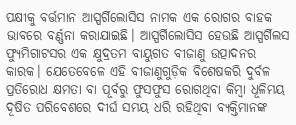ପକ୍ଷୀକୁ ବର୍ତ୍ତମାନ ଆସ୍ପର୍ଗିଲୋସିସ ନାମକ ଏକ ରୋଗର ବାହକ ଭାବରେ ବର୍ଣ୍ଣନା କରାଯାଇଛି। ଆସ୍ପର୍ଗିଲୋସିସ ହେଉଛି ଆସ୍ପର୍ଗିଲସ ଫ୍ୟୁମିଗାଟସର ଏକ କ୍ଷୁଦ୍ରତମ ବାୟୁଗତ ବୀଜାଣୁ ଉତ୍ପାଦନର କାରକ। ଯେତେବେଳେ ଏହି ବୀଜାଣୁଗୁଡ଼ିକ ବିଶେଷକରି ଦୁର୍ବଳ ପ୍ରତିରୋଧ କ୍ଷମତା ବା ପୂର୍ବରୁ ଫୁସଫୁସ ରୋଗଥିବା କିମ୍ବା ଧୂଳିମୟ ଦୂଷିତ ପରିବେଶରେ ଦୀର୍ଘ ସମୟ ଧରି ରହିଥିବା ବ୍ୟକ୍ତିମାନଙ୍କ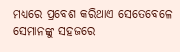ମଧ୍ୟରେ ପ୍ରବେଶ କରିଥାଏ ସେତେବେଳେ ସେମାନଙ୍କୁ ସହଜରେ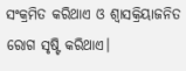ସଂକ୍ରମିତ କରିଥାଏ ଓ ଶ୍ୱାସକ୍ରିୟାଜନିତ ରୋଗ ସୃଷ୍ଟି କରିଥାଏ।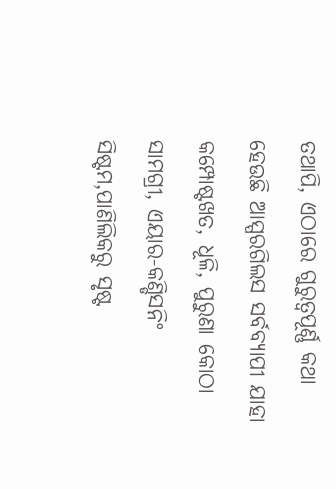ତଥାପି, ଏଠାରେ ଗୁରୁତ୍ୱପୂର୍ଣ୍ଣ କଥା ହେଉଛି ଆସ୍ପରଗିଲସ ସର୍ବବ୍ୟାପୀ ଯାହା କମ୍ପୋଷ୍ଟଖତ, ଧୂଳି, ପୁରୁଣା କୋଠା ସାମଗ୍ରୀ, ଏୟାର-କଣ୍ଡିସନିଂ ସିଷ୍ଟମ,ପାଣିଲିକରୁ ସୃଷ୍ଟ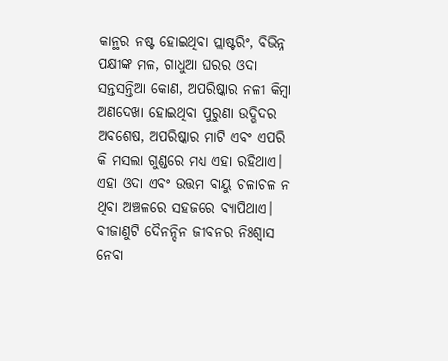କାନ୍ଥର ନଷ୍ଟ ହୋଇଥିବା ପ୍ଲାଷ୍ଟରିଂ, ବିଭିନ୍ନ ପକ୍ଷୀଙ୍କ ମଳ, ଗାଧୁଆ ଘରର ଓଦା ସନ୍ତସନ୍ତିଆ କୋଣ, ଅପରିଷ୍କାର ନଳୀ କିମ୍ବା ଅଣଦେଖା ହୋଇଥିବା ପୁରୁଣା ଉଦ୍ଭିଦର ଅବଶେଷ, ଅପରିଷ୍କାର ମାଟି ଏବଂ ଏପରି କି ମସଲା ଗୁଣ୍ଡରେ ମଧ୍ୟ ଏହା ରହିଥାଏ। ଏହା ଓଦା ଏବଂ ଉତ୍ତମ ବାୟୁ ଚଳାଚଳ ନ ଥିବା ଅଞ୍ଚଳରେ ସହଜରେ ବ୍ୟାପିଥାଏ। ବୀଜାଣୁଟି ଦୈନନ୍ଦିନ ଜୀବନର ନିଃଶ୍ୱାସ ନେବା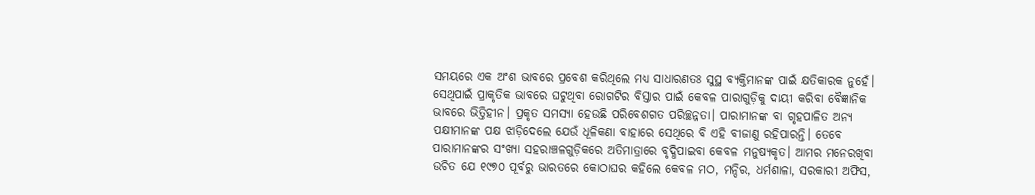ସମୟରେ ଏକ ଅଂଶ ଭାବରେ ପ୍ରବେଶ କରିଥିଲେ ମଧ୍ୟ ସାଧାରଣତଃ ସୁସ୍ଥ ବ୍ୟକ୍ତିମାନଙ୍କ ପାଇଁ କ୍ଷତିକାରକ ନୁହେଁ। ସେଥିପାଇଁ ପ୍ରାକୃତିକ ଭାବରେ ଘଟୁଥିବା ରୋଗଟିର ବିସ୍ତାର ପାଇଁ କେବଳ ପାରାଗୁଡ଼ିକୁ ଦାୟୀ କରିବା ବୈଜ୍ଞାନିକ ଭାବରେ ଭିତ୍ତିହୀନ। ପ୍ରକୃତ ସମସ୍ୟା ହେଉଛି ପରିବେଶଗତ ପରିଚ୍ଛନ୍ନତା। ପାରାମାନଙ୍କ ବା ଗୃହପାଳିତ ଅନ୍ୟ ପକ୍ଷୀମାନଙ୍କ ପକ୍ଷ ଝାଡ଼ିଦେଲେ ଯେଉଁ ଧୂଳିକଣା ବାହାରେ ସେଥିରେ ବି ଏହି ବୀଜାଣୁ ରହିପାରନ୍ତି। ତେବେ ପାରାମାନଙ୍କର ସଂଖ୍ୟା ସହରାଞ୍ଚଳଗୁଡ଼ିକରେ ଅତିମାତ୍ରାରେ ବୃଦ୍ଧିପାଇବା କେବଳ ମନୁଷ୍ୟକୃତ। ଆମର ମନେରଖିବା ଉଚିତ ଯେ ୧୯୭୦ ପୂର୍ବରୁ ଭାରତରେ କୋଠାଘର କହିଲେ କେବଳ ମଠ, ମନ୍ଦିର, ଧର୍ମଶାଳା, ସରକାରୀ ଅଫିସ,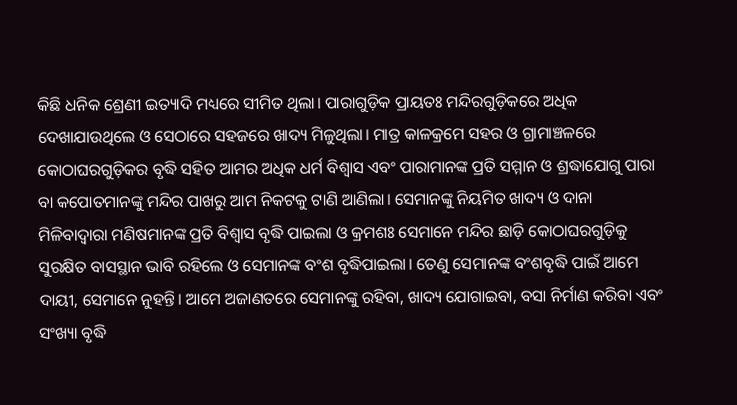କିଛି ଧନିକ ଶ୍ରେଣୀ ଇତ୍ୟାଦି ମଧ୍ୟରେ ସୀମିତ ଥିଲା। ପାରାଗୁଡ଼ିକ ପ୍ରାୟତଃ ମନ୍ଦିରଗୁଡ଼ିକରେ ଅଧିକ ଦେଖାଯାଉଥିଲେ ଓ ସେଠାରେ ସହଜରେ ଖାଦ୍ୟ ମିଳୁଥିଲା। ମାତ୍ର କାଳକ୍ରମେ ସହର ଓ ଗ୍ରାମାଞ୍ଚଳରେ କୋଠାଘରଗୁଡ଼ିକର ବୃଦ୍ଧି ସହିତ ଆମର ଅଧିକ ଧର୍ମ ବିଶ୍ୱାସ ଏବଂ ପାରାମାନଙ୍କ ପ୍ରତି ସମ୍ମାନ ଓ ଶ୍ରଦ୍ଧାଯୋଗୁ ପାରା ବା କପୋତମାନଙ୍କୁ ମନ୍ଦିର ପାଖରୁ ଆମ ନିକଟକୁ ଟାଣି ଆଣିଲା। ସେମାନଙ୍କୁ ନିୟମିତ ଖାଦ୍ୟ ଓ ଦାନା ମିଳିବାଦ୍ୱାରା ମଣିଷମାନଙ୍କ ପ୍ରତି ବିଶ୍ୱାସ ବୃଦ୍ଧି ପାଇଲା ଓ କ୍ରମଶଃ ସେମାନେ ମନ୍ଦିର ଛାଡ଼ି କୋଠାଘରଗୁଡ଼ିକୁ ସୁରକ୍ଷିତ ବାସସ୍ଥାନ ଭାବି ରହିଲେ ଓ ସେମାନଙ୍କ ବଂଶ ବୃଦ୍ଧିପାଇଲା। ତେଣୁ ସେମାନଙ୍କ ବଂଶବୃଦ୍ଧି ପାଇଁ ଆମେ ଦାୟୀ, ସେମାନେ ନୁହନ୍ତି। ଆମେ ଅଜାଣତରେ ସେମାନଙ୍କୁ ରହିବା, ଖାଦ୍ୟ ଯୋଗାଇବା, ବସା ନିର୍ମାଣ କରିବା ଏବଂ ସଂଖ୍ୟା ବୃଦ୍ଧି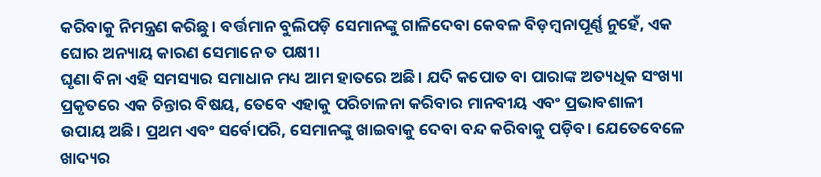କରିବାକୁ ନିମନ୍ତ୍ରଣ କରିଛୁ। ବର୍ତ୍ତମାନ ବୁଲିପଡ଼ି ସେମାନଙ୍କୁ ଗାଳିଦେବା କେବଳ ବିଡ଼ମ୍ବନାପୂର୍ଣ୍ଣ ନୁହେଁ, ଏକ ଘୋର ଅନ୍ୟାୟ କାରଣ ସେମାନେ ତ ପକ୍ଷୀ।
ଘୃଣା ବିନା ଏହି ସମସ୍ୟାର ସମାଧାନ ମଧ୍ୟ ଆମ ହାତରେ ଅଛି। ଯଦି କପୋତ ବା ପାରାଙ୍କ ଅତ୍ୟଧିକ ସଂଖ୍ୟା ପ୍ରକୃତରେ ଏକ ଚିନ୍ତାର ବିଷୟ, ତେବେ ଏହାକୁ ପରିଚାଳନା କରିବାର ମାନବୀୟ ଏବଂ ପ୍ରଭାବଶାଳୀ ଉପାୟ ଅଛି। ପ୍ରଥମ ଏବଂ ସର୍ବୋପରି, ସେମାନଙ୍କୁ ଖାଇବାକୁ ଦେବା ବନ୍ଦ କରିବାକୁ ପଡ଼ିବ। ଯେତେବେଳେ ଖାଦ୍ୟର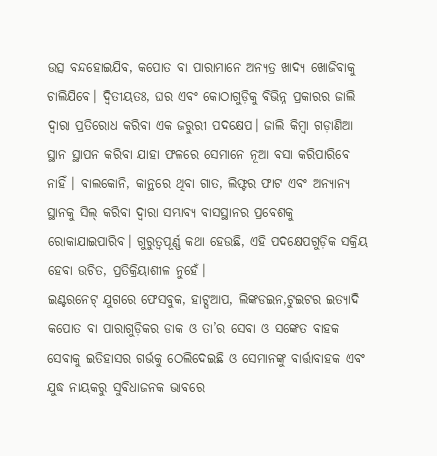ଉତ୍ସ ବନ୍ଦହୋଇଯିବ, କପୋତ ବା ପାରାମାନେ ଅନ୍ୟତ୍ର ଖାଦ୍ୟ ଖୋଜିବାକୁ ଚାଲିଯିବେ। ଦ୍ୱିତୀୟତଃ, ଘର ଏବଂ କୋଠାଗୁଡ଼ିକୁ ବିଭିନ୍ନ ପ୍ରକାରର ଜାଲି ଦ୍ୱାରା ପ୍ରତିରୋଧ କରିବା ଏକ ଜରୁରୀ ପଦକ୍ଷେପ। ଜାଲି କିମ୍ବା ଗଡ଼ାଣିଆ ସ୍ଥାନ ସ୍ଥାପନ କରିବା ଯାହା ଫଳରେ ସେମାନେ ନୂଆ ବସା କରିପାରିବେ ନାହିଁ । ବାଲକୋନି, କାନ୍ଥରେ ଥିବା ଗାତ, ଲିଫ୍ଟର ଫାଟ ଏବଂ ଅନ୍ୟାନ୍ୟ ସ୍ଥାନକୁ ସିଲ୍ କରିବା ଦ୍ୱାରା ସମ୍ଭାବ୍ୟ ବାସସ୍ଥାନର ପ୍ରବେଶକୁ ରୋକାଯାଇପାରିବ। ଗୁରୁତ୍ୱପୂର୍ଣ୍ଣ କଥା ହେଉଛି, ଏହି ପଦକ୍ଷେପଗୁଡ଼ିକ ସକ୍ରିୟ ହେବା ଉଚିତ, ପ୍ରତିକ୍ରିୟାଶୀଳ ନୁହେଁ।
ଇଣ୍ଟରନେଟ୍ ଯୁଗରେ ଫେସବୁକ, ହାଟ୍ସଆପ, ଲିଙ୍କଡଇନ,ଟୁଇଟର ଇତ୍ୟାଦି କପୋତ ବା ପାରାଗୁଡ଼ିକର ଡାକ ଓ ତା’ର ସେବା ଓ ସଙ୍କେତ ବାହକ ସେବାକୁ ଇତିହାସର ଗର୍ଭକୁ ଠେଲିଦେଇଛି ଓ ସେମାନଙ୍କୁ ବାର୍ତ୍ତାବାହକ ଏବଂ ଯୁଦ୍ଧ ନାୟକରୁ ସୁବିଧାଜନକ ଭାବରେ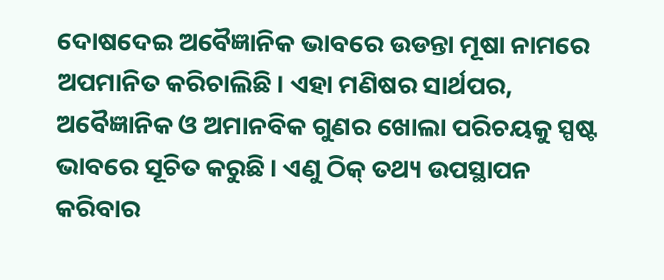ଦୋଷଦେଇ ଅବୈଜ୍ଞାନିକ ଭାବରେ ଉଡନ୍ତା ମୂଷା ନାମରେ ଅପମାନିତ କରିଚାଲିଛି। ଏହା ମଣିଷର ସାର୍ଥପର, ଅବୈଜ୍ଞାନିକ ଓ ଅମାନବିକ ଗୁଣର ଖୋଲା ପରିଚୟକୁ ସ୍ପଷ୍ଟ ଭାବରେ ସୂଚିତ କରୁଛି। ଏଣୁ ଠିକ୍ ତଥ୍ୟ ଉପସ୍ଥାପନ କରିବାର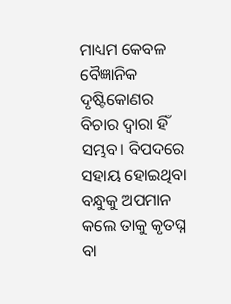ମାଧ୍ୟମ କେବଳ ବୈଜ୍ଞାନିକ ଦୃଷ୍ଟିକୋଣର ବିଚାର ଦ୍ୱାରା ହିଁ ସମ୍ଭବ। ବିପଦରେ ସହାୟ ହୋଇଥିବା ବନ୍ଧୁକୁ ଅପମାନ କଲେ ତାକୁ କୃତଘ୍ନ ବା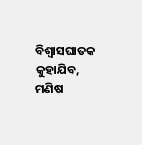ବିଶ୍ୱାସଘାତକ କୁହାଯିବ, ମଣିଷ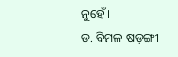ନୁହେଁ।
ଡ. ବିମଳ ଷଡ଼ଙ୍ଗୀ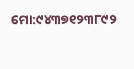ମୋ:୯୪୩୭୧୨୩୮୯୨